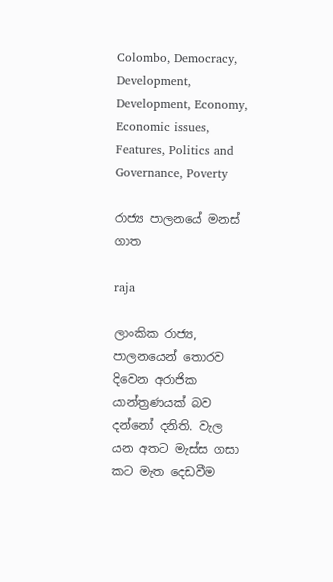Colombo, Democracy, Development, Development, Economy, Economic issues, Features, Politics and Governance, Poverty

රාජ්‍ය පාලනයේ මනස් ගාත

raja

ලාංකික රාජ්‍ය, පාලනයෙන් තොරව දිවෙන අරාජික යාන්ත්‍රණයක් බව දන්නෝ දනිති. වැල යන අතට මැස්ස ගසා කට මැත දෙඩවීම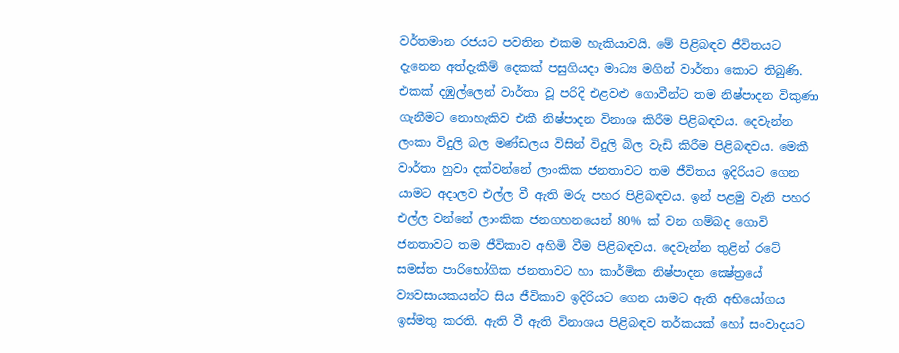වර්තමාන රජයට පවතින එකම හැකියාවයි. මේ පිළිබඳව ජීවිතයට දැනෙන අත්දැකීම් දෙකක් පසුගියදා මාධ්‍ය මගින් වාර්තා කොට තිබුණි. එකක් දඹුල්ලෙන් වාර්තා වූ පරිදි එළවළු ගොවීන්ට තම නිෂ්පාදන විකුණා ගැනීමට නොහැකිව එකී නිෂ්පාදන විනාශ කිරීම පිළිබඳවය. දෙවැන්න ලංකා විදුලි බල මණ්ඩලය විසින් විදුලි බිල වැඩි කිරීම පිළිබඳවය. මෙකී වාර්තා හුවා දක්වන්නේ ලාංකික ජනතාවට තම ජීවිතය ඉදිරියට ගෙන යාමට අදාලව එල්ල වී ඇති මරු පහර පිළිබඳවය. ඉන් පළමු වැනි පහර එල්ල වන්නේ ලාංකික ජනගහනයෙන් 80% ක් වන ගම්බද ගොවි ජනතාවට තම ජීවිකාව අහිමි වීම පිළිබඳවය. දෙවැන්න තුළින් රටේ සමස්ත පාරිභෝගික ජනතාවට හා කාර්මික නිෂ්පාදන ක්‍ෂේත්‍රයේ ව්‍යවසායකයන්ට සිය ජීවිකාව ඉදිරියට ගෙන යාමට ඇති අභියෝගය ඉස්මතු කරති. ඇති වී ඇති විනාශය පිළිබඳව තර්කයක් හෝ සංවාදයට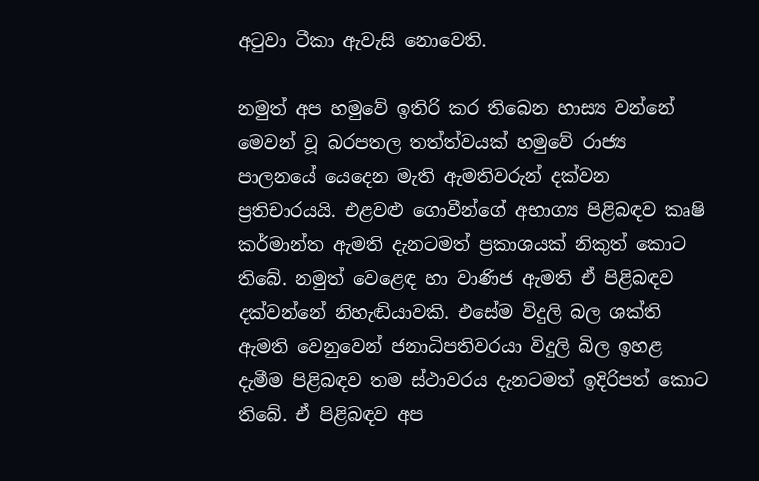අටුවා ටීකා ඇවැසි නොවෙති.

නමුත් අප හමුවේ ඉතිරි කර තිබෙන හාස්‍ය වන්නේ මෙවන් වූ බරපතල තත්ත්වයක් හමුවේ රාජ්‍ය පාලනයේ යෙදෙන මැති ඇමතිවරුන් දක්වන ප්‍රතිචාරයයි. එළවළු ගොවීන්ගේ අභාග්‍ය පිළිබඳව කෘෂි කර්මාන්ත ඇමති දැනටමත් ප්‍රකාශයක් නිකුත් කොට තිබේ. නමුත් වෙළෙඳ හා වාණිජ ඇමති ඒ පිළිබඳව දක්වන්නේ නිහැඬියාවකි. එසේම විදුලි බල ශක්ති ඇමති වෙනුවෙන් ජනාධිපතිවරයා විදුලි බිල ඉහළ දැමීම පිළිබඳව තම ස්ථාවරය දැනටමත් ඉදිරිපත් කොට තිබේ. ඒ පිළිබඳව අප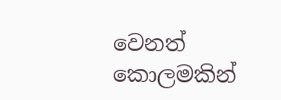වෙනත් කොලමකින්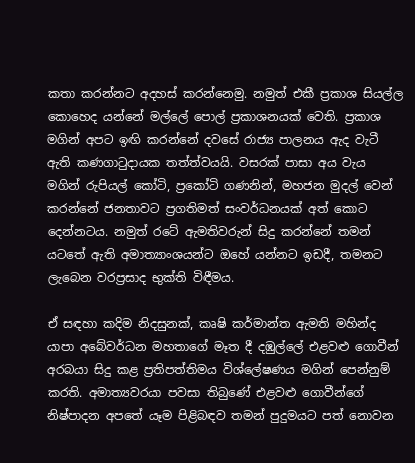කතා කරන්නට අදහස් කරන්නෙමු. නමුත් එකී ප්‍රකාශ සියල්ල කොහෙද යන්නේ මල්ලේ පොල් ප්‍රකාශනයක් වෙති. ප්‍රකාශ මගින් අපට ඉඟි කරන්නේ දවසේ රාජ්‍ය පාලනය ඇද වැටී ඇති කණගාටුදායක තත්ත්වයයි. වසරක් පාසා අය වැය මගින් රුපියල් කෝටි, ප්‍රකෝටි ගණනින්, මහජන මුදල් වෙන් කරන්නේ ජනතාවට ප්‍රගතිමත් සංවර්ධනයක් අත් කොට දෙන්නටය. නමුත් රටේ ඇමතිවරුන් සිදු කරන්නේ තමන් යටතේ ඇති අමාත්‍යාංශයන්ට ඔහේ යන්නට ඉඩදී, තමනට ලැබෙන වරප්‍රසාද භුක්ති විඳීමය.

ඒ සඳහා කදිම නිදසුනක්, කෘෂි කර්මාන්ත ඇමති මහින්ද යාපා අබේවර්ධන මහතාගේ මෑත දී දඹුල්ලේ එළවළු ගොවීන් අරබයා සිදු කළ ප්‍රතිපත්තිමය විශ්ලේෂණය මගින් පෙන්නුම් කරති. අමාත්‍යවරයා පවසා තිබුණේ එළවළු ගොවීන්ගේ නිෂ්පාදන අපතේ යෑම පිළිබඳව තමන් පුදුමයට පත් නොවන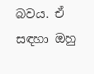බවය. ඒ සඳහා ඔහු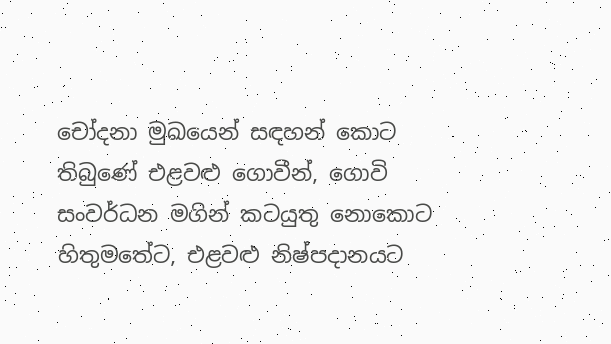චෝදනා මුඛයෙන් සඳහන් කොට තිබුණේ එළවළු ගොවීන්, ගොවි සංවර්ධන මගින් කටයුතු නොකොට හිතුමතේට, එළවළු නිෂ්පදානයට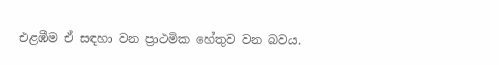එළඹීම ඒ සඳහා වන ප්‍රාථමික හේතුව වන බවය.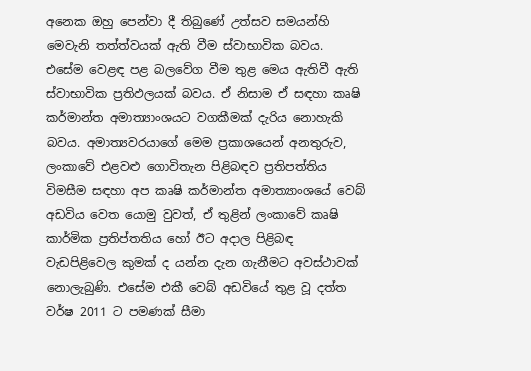අනෙක ඔහු පෙන්වා දී තිබුණේ උත්සව සමයන්හි මෙවැනි තත්ත්වයක් ඇති වීම ස්වාභාවික බවය. එසේම වෙළඳ පළ බලවේග වීම තුළ මෙය ඇතිවී ඇති ස්වාභාවික ප්‍රතිඵලයක් බවය. ඒ නිසාම ඒ සඳහා කෘෂි කර්මාන්ත අමාත්‍යාංශයට වගකීමක් දැරිය නොහැකි බවය. අමාත්‍යවරයාගේ මෙම ප්‍රකාශයෙන් අනතුරුව, ලංකාවේ එළවළු ගොවිතැන පිළිබඳව ප්‍රතිපත්තිය විමසීම සඳහා අප කෘෂි කර්මාන්ත අමාත්‍යාංශයේ වෙබ් අඩවිය වෙත යොමු වුවත්, ඒ තුළින් ලංකාවේ කෘෂි කාර්මික ප්‍රතිප්තතිය හෝ ඊට අදාල පිළිබඳ වැඩපිළිවෙල කුමක් ද යන්න දැන ගැනීමට අවස්ථාවක් නොලැබුණි. එසේම එකී වෙබ් අඩවියේ තුළ වූ දත්ත වර්ෂ 2011 ට පමණක් සීමා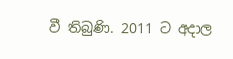වී තිබුණි. 2011 ට අදාල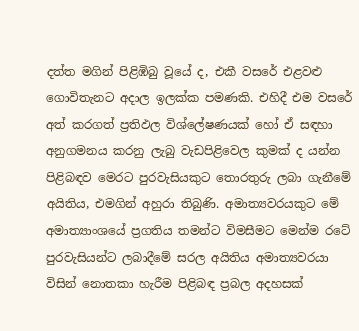දත්ත මගින් පිළිඹිබු වූයේ ද, එකී වසරේ එළවළු ගොවිතැනට අදාල ඉලක්ක පමණකි. එහිදී එම වසරේ අත් කරගත් ප්‍රතිඵල විශ්ලේෂණයක් හෝ ඒ සඳහා අනුගමනය කරනු ලැබු වැඩපිළිවෙල කුමක් ද යන්න පිළිබඳව මෙරට පුරවැසියකුට තොරතුරු ලබා ගැනීමේ අයිතිය, එමගින් අහුරා තිබුණි. අමාත්‍යවරයකුට මේ අමාත්‍යාංශයේ ප්‍රගතිය තමන්ට විමසීමට මෙන්ම රටේ පුරවැසියන්ට ලබාදීමේ සරල අයිතිය අමාත්‍යවරයා විසින් නොතකා හැරීම පිළිබඳ ප්‍රබල අදහසක්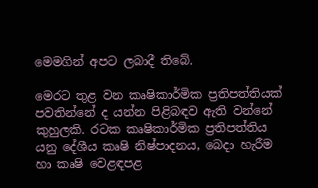මෙමගින් අපට ලබාදී තිබේ.

මෙරට තුළ වන කෘෂිකාර්මික ප්‍රතිපත්තියක් පවතින්නේ ද යන්න පිළිබඳව ඇති වන්නේ කුහුලකි. රටක කෘෂිකාර්මික ප්‍රතිපත්තිය යනු දේශීය කෘෂි නිෂ්පාදනය, බෙදා හැරීම හා කෘෂි වෙළඳපළ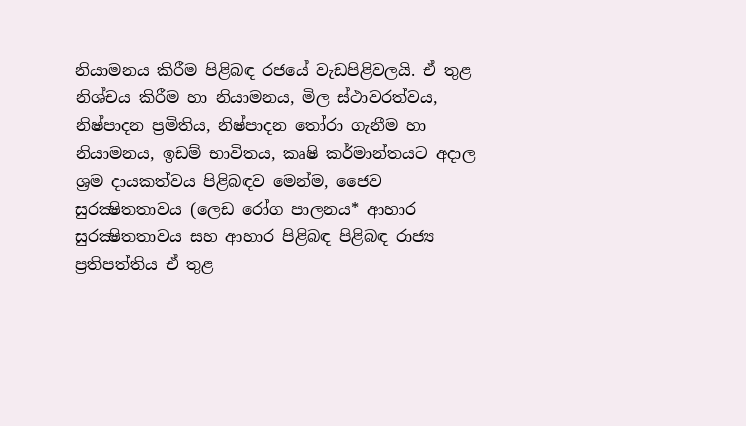නියාමනය කිරීම පිළිබඳ රජයේ වැඩපිළිවලයි. ඒ තුළ නිශ්චය කිරීම හා නියාමනය, මිල ස්ථාවරත්වය, නිෂ්පාදන ප්‍රමිතිය, නිෂ්පාදන තෝරා ගැනීම හා නියාමනය, ඉඩම් භාවිතය, කෘෂි කර්මාන්තයට අදාල ශ්‍රම දායකත්වය පිළිබඳව මෙන්ම, ජෛව සුරක්‍ෂිතතාවය (ලෙඩ රෝග පාලනය* ආහාර සුරක්‍ෂිතතාවය සහ ආහාර පිළිබඳ පිළිබඳ රාජ්‍ය ප්‍රතිපත්තිය ඒ තුළ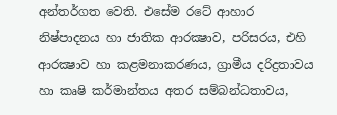අන්තර්ගත වෙති. එසේම රටේ ආහාර නිෂ්පාදනය හා ජාතික ආරක්‍ෂාව, පරිසරය, එහි ආරක්‍ෂාව හා කළමනාකරණය, ග්‍රාමීය දරිද්‍රතාවය හා කෘෂි කර්මාන්තය අතර සම්බන්ධතාවය,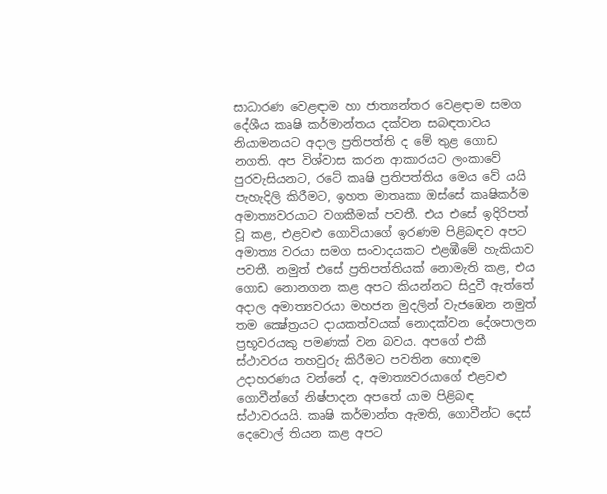සාධාරණ වෙළඳාම හා ජාත්‍යන්තර වෙළඳාම සමග දේශීය කෘෂි කර්මාන්තය දක්වන සබඳතාවය නියාමනයට අදාල ප්‍රතිපත්ති ද මේ තුළ ගොඩ නගති. අප විශ්වාස කරන ආකාරයට ලංකාවේ පුරවැසියනට, රටේ කෘෂි ප්‍රතිපත්තිය මෙය වේ යයි පැහැදිලි කිරීමට, ඉහත මාතෘකා ඔස්සේ කෘෂිකර්ම අමාත්‍යවරයාට වගකීමක් පවතී. එය එසේ ඉදිරිපත් වූ කළ, එළවළු ගොවියාගේ ඉරණම පිළිබඳව අපට අමාත්‍ය වරයා සමග සංවාදයකට එළඹීමේ හැකියාව පවතී. නමුත් එසේ ප්‍රතිපත්තියක් නොමැති කළ, එය ගොඩ නොනගන කළ අපට කියන්නට සිදුවී ඇත්තේ අදාල අමාත්‍යවරයා මහජන මුදලින් වැජඹෙන නමුත් තම ක්‍ෂේත්‍රයට දායකත්වයක් නොදක්වන දේශපාලන ප්‍රභූවරයකු පමණක් වන බවය. අපගේ එකී ස්ථාවරය තහවුරු කිරීමට පවතින හොඳම උදාහරණය වන්නේ ද, අමාත්‍යවරයාගේ එළවළු ගොවීන්ගේ නිෂ්පාදන අපතේ යාම පිළිබඳ ස්ථාවරයයි. කෘෂි කර්මාන්ත ඇමති, ගොවීන්ට දෙස් දෙවොල් තියන කළ අපට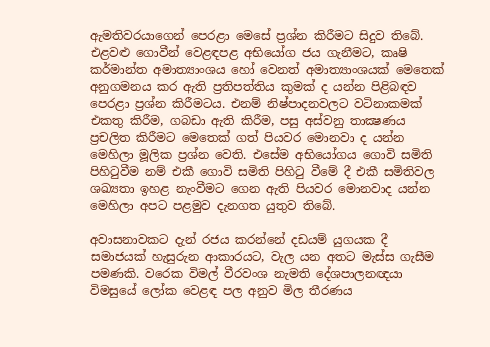ඇමතිවරයාගෙන් පෙරළා මෙසේ ප්‍රශ්න කිරීමට සිදුව තිබේ. එළවළු ගොවීන් වෙළඳපළ අභියෝග ජය ගැනීමට, කෘෂි කර්මාන්ත අමාත්‍යාංශය හෝ වෙනත් අමාත්‍යාංශයක් මෙතෙක් අනුගමනය කර ඇති ප්‍රතිපත්තිය කුමක් ද යන්න පිළිබඳව පෙරළා ප්‍රශ්න කිරීමටය. එනම් නිෂ්පාදනවලට වටිනාකමක් එකතු කිරීම, ගබඩා ඇති කිරීම, පසු අස්වනු තාක්‍ෂණය ප්‍රචලිත කිරීමට මෙතෙක් ගත් පියවර මොනවා ද යන්න මෙහිලා මූලික ප්‍රශ්න වෙති. එසේම අභියෝගය ගොවි සමිති පිහිටුවීම නම් එකී ගොවි සමිති පිහිටු වීමේ දී එකී සමිතිවල ශඛ්‍යතා ඉහළ නැංවීමට ගෙන ඇති පියවර මොනවාද යන්න මෙහිලා අපට පළමුව දැනගත යුතුව තිබේ.

අවාසනාවකට දැන් රජය කරන්නේ දඩයම් යුගයක දී සමාජයක් හැසුරුන ආකාරයට, වැල යන අතට මැස්ස ගැසීම පමණකි. වරෙක විමල් වීරවංශ නැමති දේශපාලනඥයා විමසුයේ ලෝක වෙළඳ පල අනුව මිල තීරණය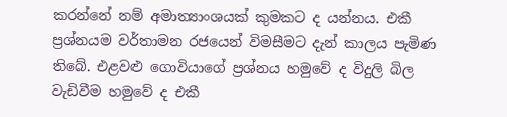කරන්නේ නම් අමාත්‍යාංශයක් කුමකට ද යන්නය. එකී ප්‍රශ්නයම වර්තාමන රජයෙන් විමසීමට දැන් කාලය පැමිණ තිබේ. එළවළු ගොවියාගේ ප්‍රශ්නය හමුවේ ද විදුලි බිල වැඩිවීම හමුවේ ද එකී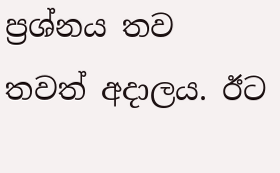ප්‍රශ්නය තව තවත් අදාලය. ඊට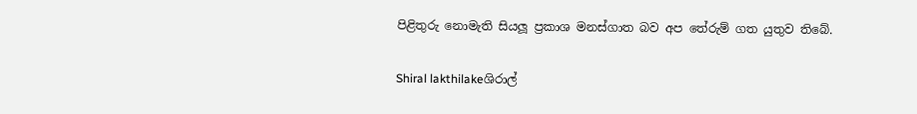පිළිතුරු නොමැති සියලූ ප්‍රකාශ මනස්ගාත බව අප තේරුම් ගත යුතුව තිබේ.

Shiral lakthilakeශිරාල්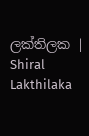ලක්තිලක | Shiral Lakthilaka